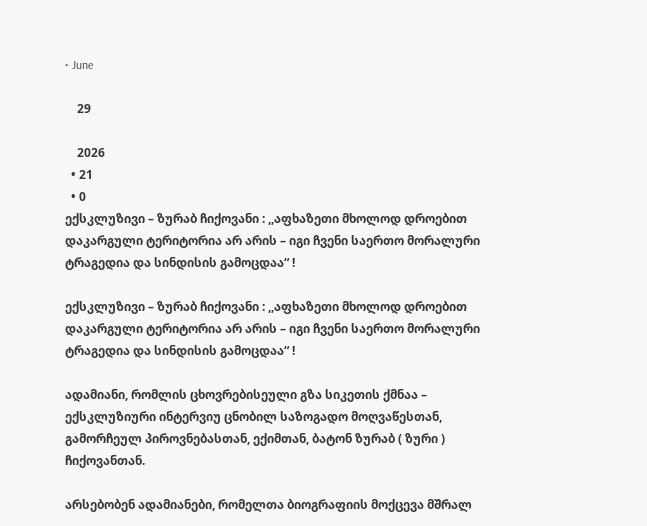• June

    29

    2026
  • 21
  • 0
ექსკლუზივი – ზურაბ ჩიქოვანი : ,,აფხაზეთი მხოლოდ დროებით დაკარგული ტერიტორია არ არის – იგი ჩვენი საერთო მორალური ტრაგედია და სინდისის გამოცდაა“ !

ექსკლუზივი – ზურაბ ჩიქოვანი : ,,აფხაზეთი მხოლოდ დროებით დაკარგული ტერიტორია არ არის – იგი ჩვენი საერთო მორალური ტრაგედია და სინდისის გამოცდაა“ !

ადამიანი, რომლის ცხოვრებისეული გზა სიკეთის ქმნაა – ექსკლუზიური ინტერვიუ ცნობილ საზოგადო მოღვაწესთან, გამორჩეულ პიროვნებასთან, ექიმთან, ბატონ ზურაბ ( ზური ) ჩიქოვანთან.

არსებობენ ადამიანები, რომელთა ბიოგრაფიის მოქცევა მშრალ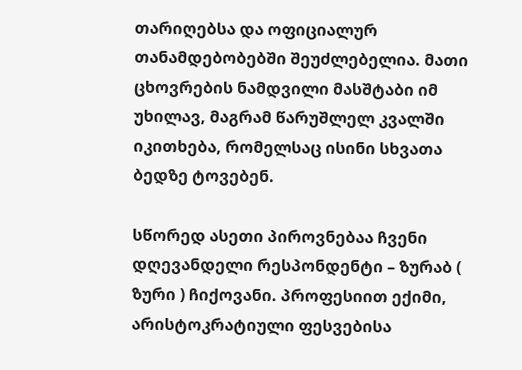თარიღებსა და ოფიციალურ თანამდებობებში შეუძლებელია. მათი ცხოვრების ნამდვილი მასშტაბი იმ უხილავ, მაგრამ წარუშლელ კვალში იკითხება, რომელსაც ისინი სხვათა ბედზე ტოვებენ.

სწორედ ასეთი პიროვნებაა ჩვენი დღევანდელი რესპონდენტი – ზურაბ ( ზური ) ჩიქოვანი. პროფესიით ექიმი, არისტოკრატიული ფესვებისა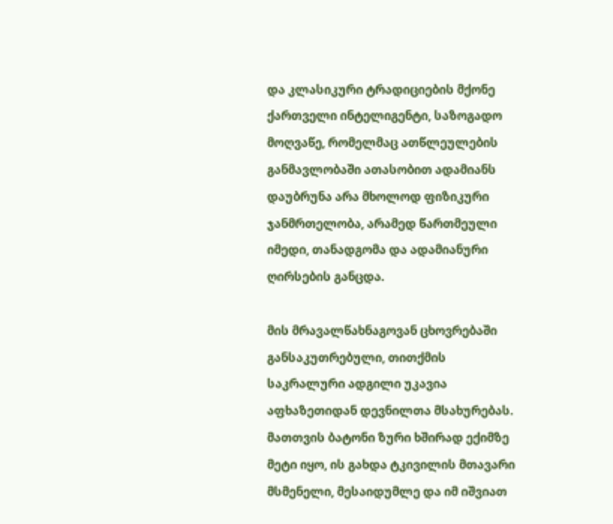და კლასიკური ტრადიციების მქონე ქართველი ინტელიგენტი, საზოგადო მოღვაწე, რომელმაც ათწლეულების განმავლობაში ათასობით ადამიანს დაუბრუნა არა მხოლოდ ფიზიკური ჯანმრთელობა, არამედ წართმეული იმედი, თანადგომა და ადამიანური ღირსების განცდა.

მის მრავალწახნაგოვან ცხოვრებაში განსაკუთრებული, თითქმის საკრალური ადგილი უკავია აფხაზეთიდან დევნილთა მსახურებას. მათთვის ბატონი ზური ხშირად ექიმზე მეტი იყო, ის გახდა ტკივილის მთავარი მსმენელი, მესაიდუმლე და იმ იშვიათ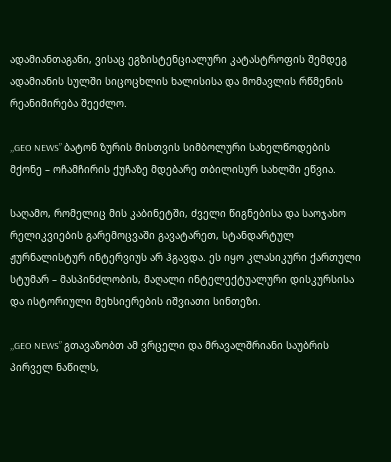ადამიანთაგანი, ვისაც ეგზისტენციალური კატასტროფის შემდეგ ადამიანის სულში სიცოცხლის ხალისისა და მომავლის რწმენის რეანიმირება შეეძლო.

,,GEO NEWS” ბატონ ზურის მისთვის სიმბოლური სახელწოდების მქონე – ოჩამჩირის ქუჩაზე მდებარე თბილისურ სახლში ეწვია.

საღამო, რომელიც მის კაბინეტში, ძველი წიგნებისა და საოჯახო რელიკვიების გარემოცვაში გავატარეთ, სტანდარტულ ჟურნალისტურ ინტერვიუს არ ჰგავდა. ეს იყო კლასიკური ქართული სტუმარ – მასპინძლობის, მაღალი ინტელექტუალური დისკურსისა და ისტორიული მეხსიერების იშვიათი სინთეზი.

,,GEO NEWS” გთავაზობთ ამ ვრცელი და მრავალშრიანი საუბრის პირველ ნაწილს,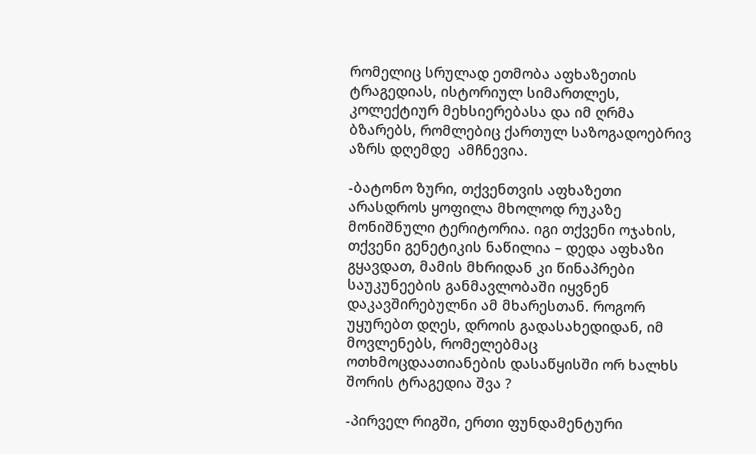რომელიც სრულად ეთმობა აფხაზეთის ტრაგედიას, ისტორიულ სიმართლეს, კოლექტიურ მეხსიერებასა და იმ ღრმა ბზარებს, რომლებიც ქართულ საზოგადოებრივ აზრს დღემდე  ამჩნევია.

-ბატონო ზური, თქვენთვის აფხაზეთი არასდროს ყოფილა მხოლოდ რუკაზე მონიშნული ტერიტორია. იგი თქვენი ოჯახის, თქვენი გენეტიკის ნაწილია – დედა აფხაზი გყავდათ, მამის მხრიდან კი წინაპრები საუკუნეების განმავლობაში იყვნენ დაკავშირებულნი ამ მხარესთან. როგორ უყურებთ დღეს, დროის გადასახედიდან, იმ მოვლენებს, რომელებმაც ოთხმოცდაათიანების დასაწყისში ორ ხალხს შორის ტრაგედია შვა ?

-პირველ რიგში, ერთი ფუნდამენტური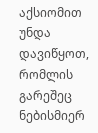აქსიომით უნდა დავიწყოთ, რომლის გარეშეც ნებისმიერ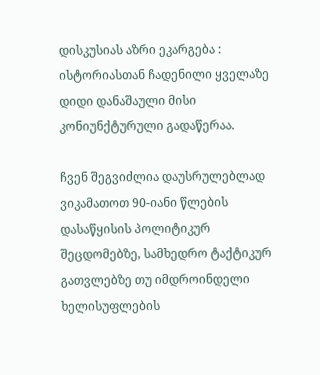დისკუსიას აზრი ეკარგება : ისტორიასთან ჩადენილი ყველაზე დიდი დანაშაული მისი კონიუნქტურული გადაწერაა.

ჩვენ შეგვიძლია დაუსრულებლად ვიკამათოთ 90-იანი წლების დასაწყისის პოლიტიკურ შეცდომებზე, სამხედრო ტაქტიკურ გათვლებზე თუ იმდროინდელი ხელისუფლების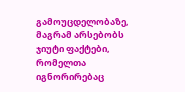გამოუცდელობაზე, მაგრამ არსებობს ჯიუტი ფაქტები, რომელთა იგნორირებაც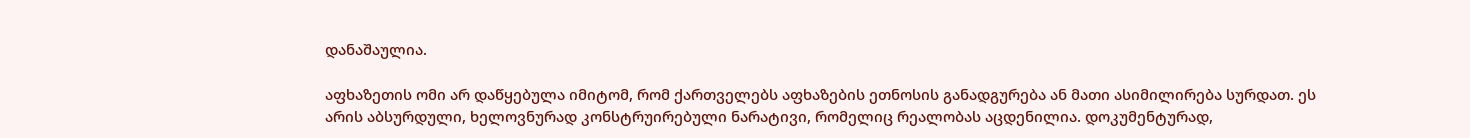დანაშაულია.

აფხაზეთის ომი არ დაწყებულა იმიტომ, რომ ქართველებს აფხაზების ეთნოსის განადგურება ან მათი ასიმილირება სურდათ. ეს არის აბსურდული, ხელოვნურად კონსტრუირებული ნარატივი, რომელიც რეალობას აცდენილია. დოკუმენტურად,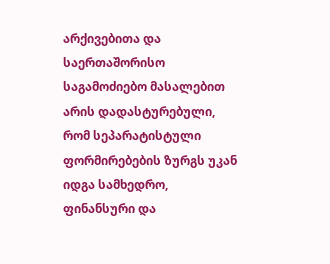არქივებითა და საერთაშორისო საგამოძიებო მასალებით არის დადასტურებული, რომ სეპარატისტული ფორმირებების ზურგს უკან იდგა სამხედრო, ფინანსური და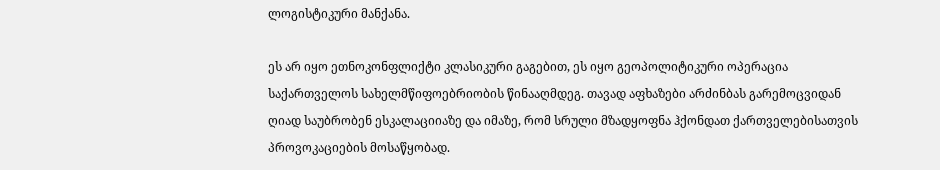ლოგისტიკური მანქანა.

ეს არ იყო ეთნოკონფლიქტი კლასიკური გაგებით, ეს იყო გეოპოლიტიკური ოპერაცია საქართველოს სახელმწიფოებრიობის წინააღმდეგ. თავად აფხაზები არძინბას გარემოცვიდან ღიად საუბრობენ ესკალაციიაზე და იმაზე, რომ სრული მზადყოფნა ჰქონდათ ქართველებისათვის პროვოკაციების მოსაწყობად.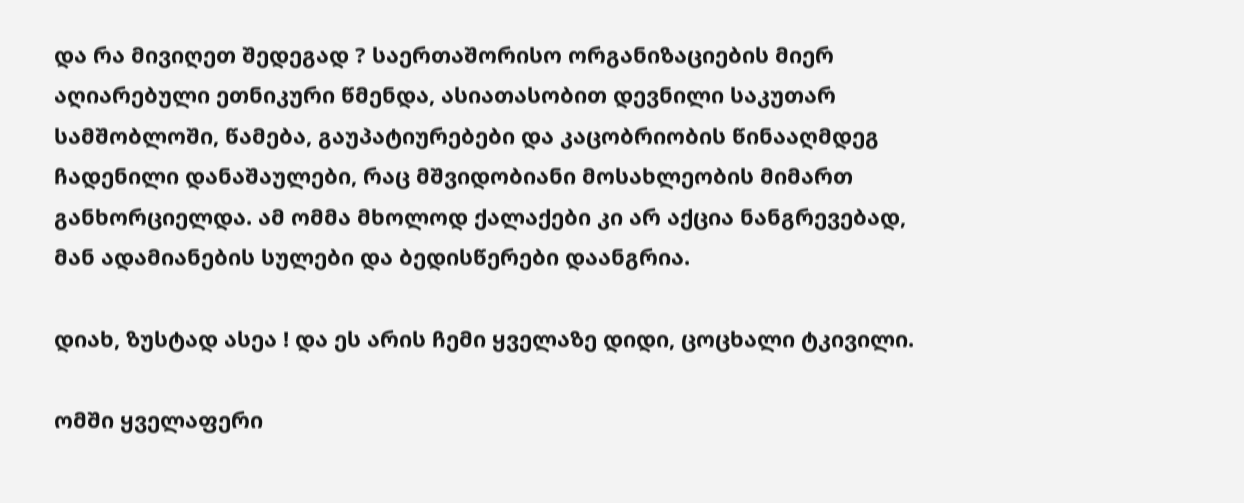და რა მივიღეთ შედეგად ? საერთაშორისო ორგანიზაციების მიერ აღიარებული ეთნიკური წმენდა, ასიათასობით დევნილი საკუთარ სამშობლოში, წამება, გაუპატიურებები და კაცობრიობის წინააღმდეგ ჩადენილი დანაშაულები, რაც მშვიდობიანი მოსახლეობის მიმართ განხორციელდა. ამ ომმა მხოლოდ ქალაქები კი არ აქცია ნანგრევებად, მან ადამიანების სულები და ბედისწერები დაანგრია.

დიახ, ზუსტად ასეა ! და ეს არის ჩემი ყველაზე დიდი, ცოცხალი ტკივილი.

ომში ყველაფერი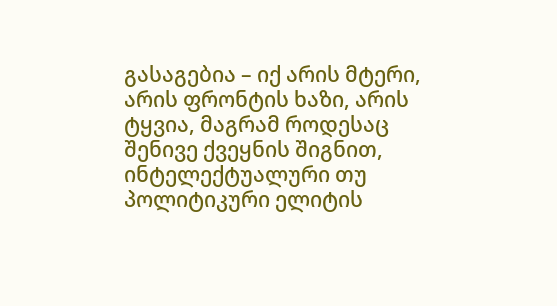გასაგებია – იქ არის მტერი, არის ფრონტის ხაზი, არის ტყვია, მაგრამ როდესაც შენივე ქვეყნის შიგნით, ინტელექტუალური თუ პოლიტიკური ელიტის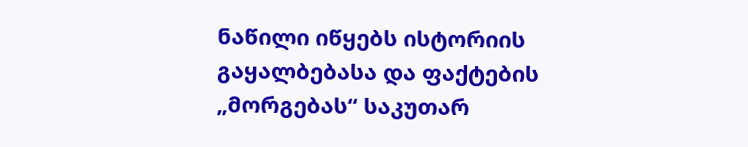ნაწილი იწყებს ისტორიის გაყალბებასა და ფაქტების „მორგებას“ საკუთარ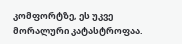კომფორტზე, ეს უკვე მორალური კატასტროფაა.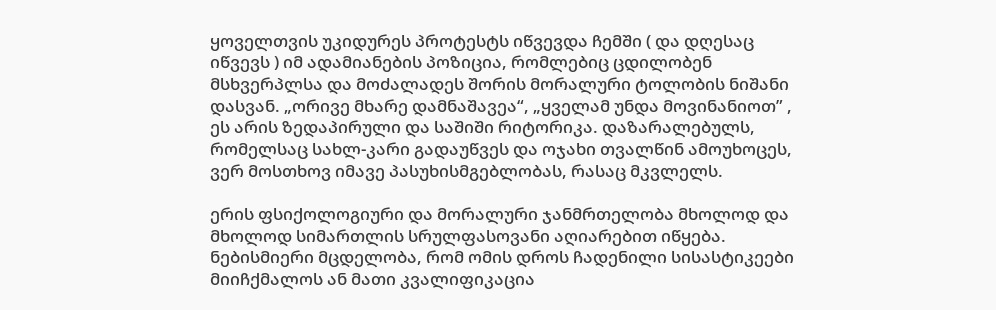ყოველთვის უკიდურეს პროტესტს იწვევდა ჩემში ( და დღესაც იწვევს ) იმ ადამიანების პოზიცია, რომლებიც ცდილობენ მსხვერპლსა და მოძალადეს შორის მორალური ტოლობის ნიშანი დასვან. „ორივე მხარე დამნაშავეა“, „ყველამ უნდა მოვინანიოთ” , ეს არის ზედაპირული და საშიში რიტორიკა. დაზარალებულს, რომელსაც სახლ-კარი გადაუწვეს და ოჯახი თვალწინ ამოუხოცეს, ვერ მოსთხოვ იმავე პასუხისმგებლობას, რასაც მკვლელს.

ერის ფსიქოლოგიური და მორალური ჯანმრთელობა მხოლოდ და მხოლოდ სიმართლის სრულფასოვანი აღიარებით იწყება. ნებისმიერი მცდელობა, რომ ომის დროს ჩადენილი სისასტიკეები მიიჩქმალოს ან მათი კვალიფიკაცია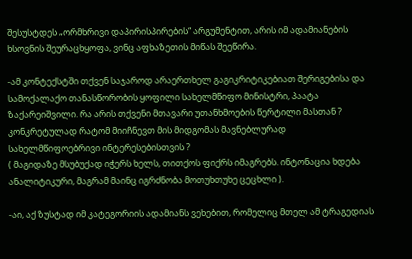შესუსტდეს „ორმხრივი დაპირისპირების“ არგუმენტით, არის იმ ადამიანების ხსოვნის შეურაცხყოფა, ვინც აფხაზეთის მიწას შეეწირა.

-ამ კონტექსტში თქვენ საჯაროდ არაერთხელ გაგიკრიტიკებიათ შერიგებისა და სამოქალაქო თანასწორობის ყოფილი სახელმწიფო მინისტრი, პაატა ზაქარეიშვილი. რა არის თქვენი მთავარი უთანხმოების წერტილი მასთან ? კონკრეტულად რატომ მიიჩნევთ მის მიდგომას მავნებლურად სახელმწიფოებრივი ინტერესებისთვის ?
( მაგიდაზე მსუბუქად იჭერს ხელს, თითქოს ფიქრს იმაგრებს. ინტონაცია ხდება ანალიტიკური, მაგრამ მაინც იგრძნობა მოთუხთუხე ცეცხლი ).

-აი, აქ ზუსტად იმ კატეგორიის ადამიანს ვეხებით, რომელიც მთელ ამ ტრაგედიას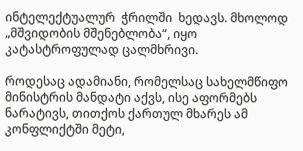ინტელექტუალურ  ჭრილში  ხედავს. მხოლოდ „მშვიდობის მშენებლობა“, იყო კატასტროფულად ცალმხრივი.

როდესაც ადამიანი, რომელსაც სახელმწიფო მინისტრის მანდატი აქვს, ისე აფორმებს ნარატივს, თითქოს ქართულ მხარეს ამ კონფლიქტში მეტი,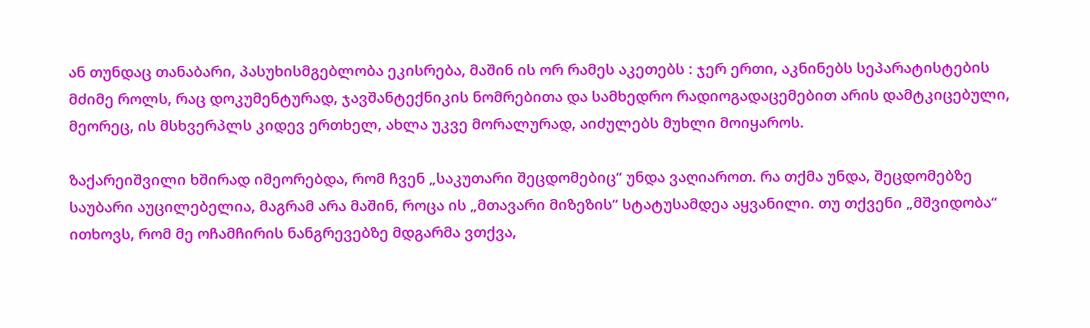ან თუნდაც თანაბარი, პასუხისმგებლობა ეკისრება, მაშინ ის ორ რამეს აკეთებს : ჯერ ერთი, აკნინებს სეპარატისტების მძიმე როლს, რაც დოკუმენტურად, ჯავშანტექნიკის ნომრებითა და სამხედრო რადიოგადაცემებით არის დამტკიცებული, მეორეც, ის მსხვერპლს კიდევ ერთხელ, ახლა უკვე მორალურად, აიძულებს მუხლი მოიყაროს.

ზაქარეიშვილი ხშირად იმეორებდა, რომ ჩვენ „საკუთარი შეცდომებიც“ უნდა ვაღიაროთ. რა თქმა უნდა, შეცდომებზე საუბარი აუცილებელია, მაგრამ არა მაშინ, როცა ის „მთავარი მიზეზის“ სტატუსამდეა აყვანილი. თუ თქვენი „მშვიდობა“ ითხოვს, რომ მე ოჩამჩირის ნანგრევებზე მდგარმა ვთქვა,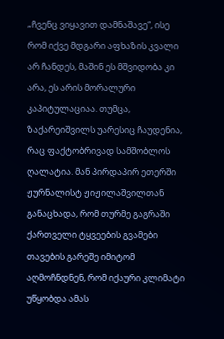„ჩვენც ვიყავით დამნაშავე“, ისე რომ იქვე მდგარი აფხაზის კვალი არ ჩანდეს, მაშინ ეს მშვიდობა კი არა, ეს არის მორალური კაპიტულაციაა. თუმცა, ზაქარეიშვილს უარესიც ჩაუდენია, რაც ფაქტობრივად სამშობლოს ღალატია. მან პირდაპირ ეთერში ჟურნალისტ ჟიჟილაშვილთან განაცხადა, რომ თურმე გაგრაში ქართველი ტყვეების გვამები თავების გარეშე იმიტომ აღმოჩნდნენ, რომ იქაური კლიმატი უწყობდა ამას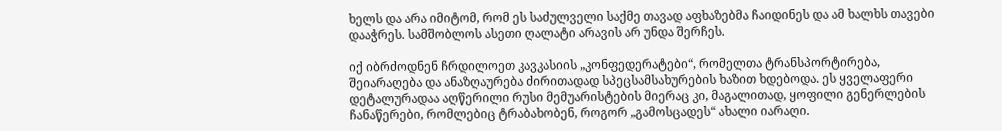ხელს და არა იმიტომ, რომ ეს საძულველი საქმე თავად აფხაზებმა ჩაიდინეს და ამ ხალხს თავები დააჭრეს. სამშობლოს ასეთი ღალატი არავის არ უნდა შერჩეს.

იქ იბრძოდნენ ჩრდილოეთ კავკასიის „კონფედერატები“, რომელთა ტრანსპორტირება, შეიარაღება და ანაზღაურება ძირითადად სპეცსამსახურების ხაზით ხდებოდა. ეს ყველაფერი დეტალურადაა აღწერილი რუსი მემუარისტების მიერაც კი, მაგალითად, ყოფილი გენერლების ჩანაწერები, რომლებიც ტრაბახობენ, როგორ „გამოსცადეს“ ახალი იარაღი.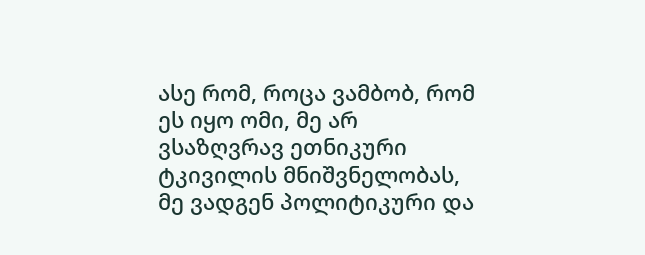ასე რომ, როცა ვამბობ, რომ ეს იყო ომი, მე არ ვსაზღვრავ ეთნიკური ტკივილის მნიშვნელობას, მე ვადგენ პოლიტიკური და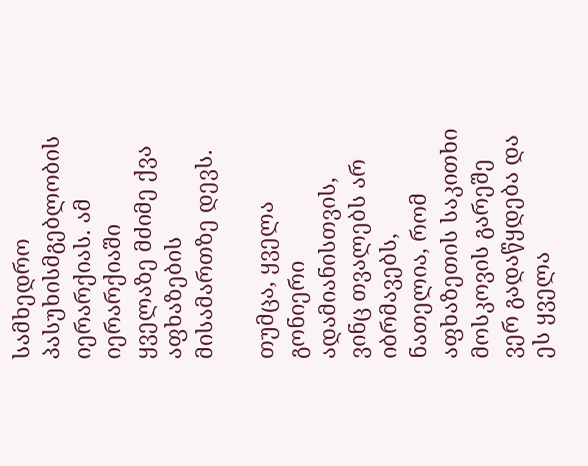სამხედრო პასუხისმგებლობის იერარქიას. ამ იერარქიაში ყველაზე მძიმე ქვა აფხაზების მისამართზე დევს.

თუმცა, ყველა გონიერი ადამიანისთვის, ვინც თვალებს არ იბრმავებს, ნათელია, რომ აფხაზეთის საკითხი მოსკოვის გარეშე ვერ გადაწყდება და ეს ყველა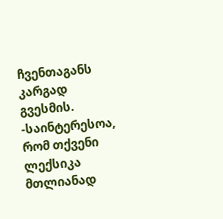ჩვენთაგანს კარგად გვესმის.
-საინტერესოა, რომ თქვენი ლექსიკა მთლიანად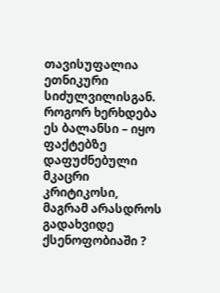თავისუფალია ეთნიკური სიძულვილისგან. როგორ ხერხდება ეს ბალანსი – იყო ფაქტებზე დაფუძნებული მკაცრი კრიტიკოსი, მაგრამ არასდროს გადახვიდე ქსენოფობიაში ?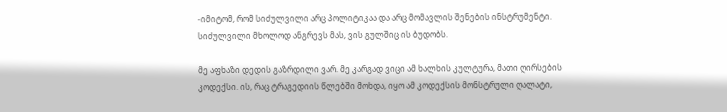-იმიტომ, რომ სიძულვილი არც პოლიტიკაა და არც მომავლის შენების ინსტრუმენტი. სიძულვილი მხოლოდ ანგრევს მას, ვის გულშიც ის ბუდობს.

მე აფხაზი დედის გაზრდილი ვარ. მე კარგად ვიცი ამ ხალხის კულტურა, მათი ღირსების კოდექსი. ის, რაც ტრაგედიის წლებში მოხდა, იყო ამ კოდექსის მონსტრული ღალატი,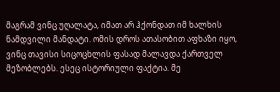მაგრამ ვინც უღალატა, იმათ არ ჰქონდათ იმ ხალხის ნამდვილი მანდატი. ომის დროს ათასობით აფხაზი იყო, ვინც თავისი სიცოცხლის ფასად მალავდა ქართველ მეზობლებს. ესეც ისტორიული ფაქტია. მე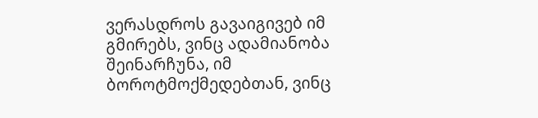ვერასდროს გავაიგივებ იმ გმირებს, ვინც ადამიანობა შეინარჩუნა, იმ ბოროტმოქმედებთან, ვინც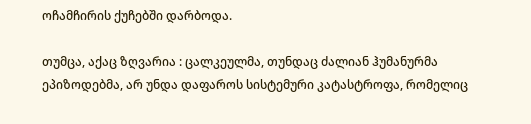ოჩამჩირის ქუჩებში დარბოდა.

თუმცა, აქაც ზღვარია : ცალკეულმა, თუნდაც ძალიან ჰუმანურმა ეპიზოდებმა, არ უნდა დაფაროს სისტემური კატასტროფა, რომელიც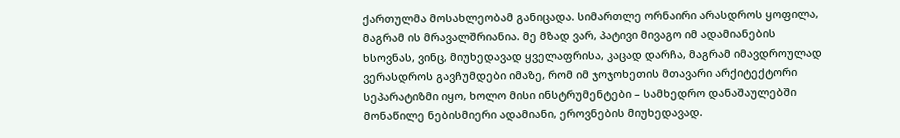ქართულმა მოსახლეობამ განიცადა. სიმართლე ორნაირი არასდროს ყოფილა, მაგრამ ის მრავალშრიანია. მე მზად ვარ, პატივი მივაგო იმ ადამიანების ხსოვნას, ვინც, მიუხედავად ყველაფრისა, კაცად დარჩა, მაგრამ იმავდროულად ვერასდროს გავჩუმდები იმაზე, რომ იმ ჯოჯოხეთის მთავარი არქიტექტორი სეპარატიზმი იყო, ხოლო მისი ინსტრუმენტები – სამხედრო დანაშაულებში მონაწილე ნებისმიერი ადამიანი, ეროვნების მიუხედავად.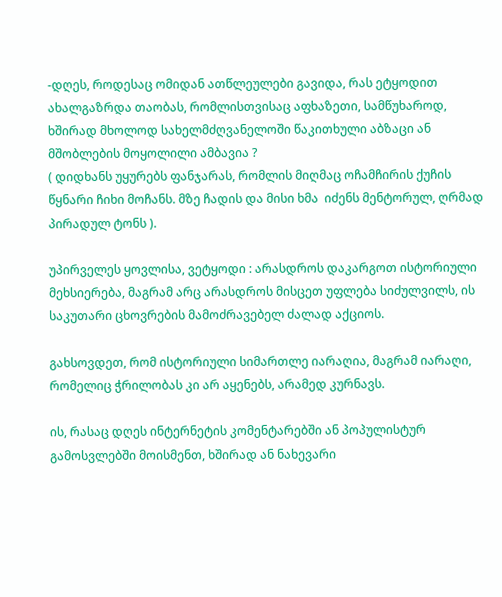-დღეს, როდესაც ომიდან ათწლეულები გავიდა, რას ეტყოდით ახალგაზრდა თაობას, რომლისთვისაც აფხაზეთი, სამწუხაროდ, ხშირად მხოლოდ სახელმძღვანელოში წაკითხული აბზაცი ან მშობლების მოყოლილი ამბავია ?
( დიდხანს უყურებს ფანჯარას, რომლის მიღმაც ოჩამჩირის ქუჩის წყნარი ჩიხი მოჩანს. მზე ჩადის და მისი ხმა  იძენს მენტორულ, ღრმად პირადულ ტონს ).

უპირველეს ყოვლისა, ვეტყოდი : არასდროს დაკარგოთ ისტორიული მეხსიერება, მაგრამ არც არასდროს მისცეთ უფლება სიძულვილს, ის საკუთარი ცხოვრების მამოძრავებელ ძალად აქციოს.

გახსოვდეთ, რომ ისტორიული სიმართლე იარაღია, მაგრამ იარაღი, რომელიც ჭრილობას კი არ აყენებს, არამედ კურნავს.

ის, რასაც დღეს ინტერნეტის კომენტარებში ან პოპულისტურ გამოსვლებში მოისმენთ, ხშირად ან ნახევარი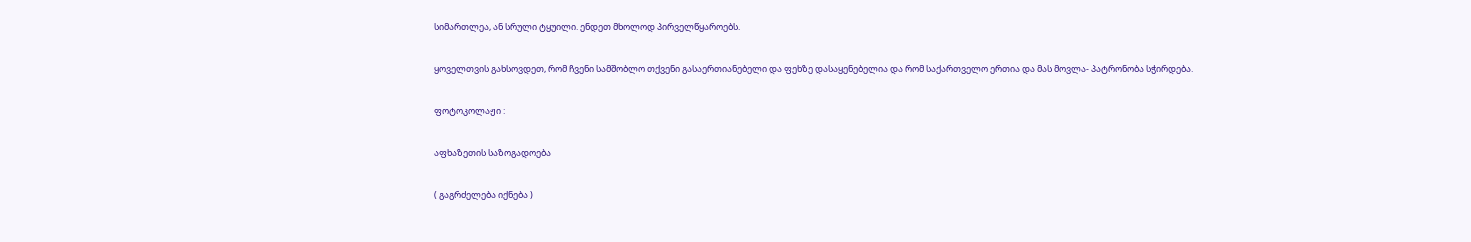სიმართლეა, ან სრული ტყუილი. ენდეთ მხოლოდ პირველწყაროებს.

ყოველთვის გახსოვდეთ, რომ ჩვენი სამშობლო თქვენი გასაერთიანებელი და ფეხზე დასაყენებელია და რომ საქართველო ერთია და მას მოვლა- პატრონობა სჭირდება.

ფოტოკოლაჟი :

აფხაზეთის საზოგადოება

( გაგრძელება იქნება )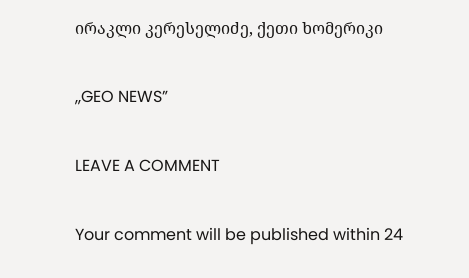ირაკლი კერესელიძე, ქეთი ხომერიკი

,,GEO NEWS”

LEAVE A COMMENT

Your comment will be published within 24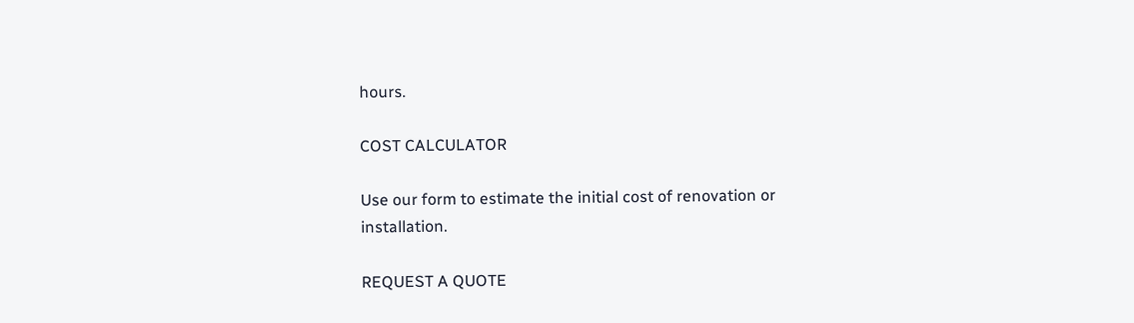hours.

COST CALCULATOR

Use our form to estimate the initial cost of renovation or installation.

REQUEST A QUOTE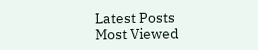Latest Posts
Most Viewed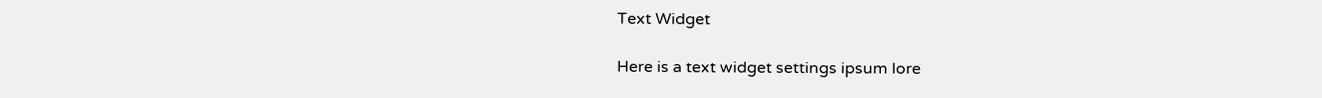Text Widget

Here is a text widget settings ipsum lore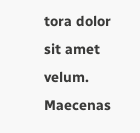tora dolor sit amet velum. Maecenas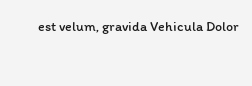est velum, gravida Vehicula Dolor